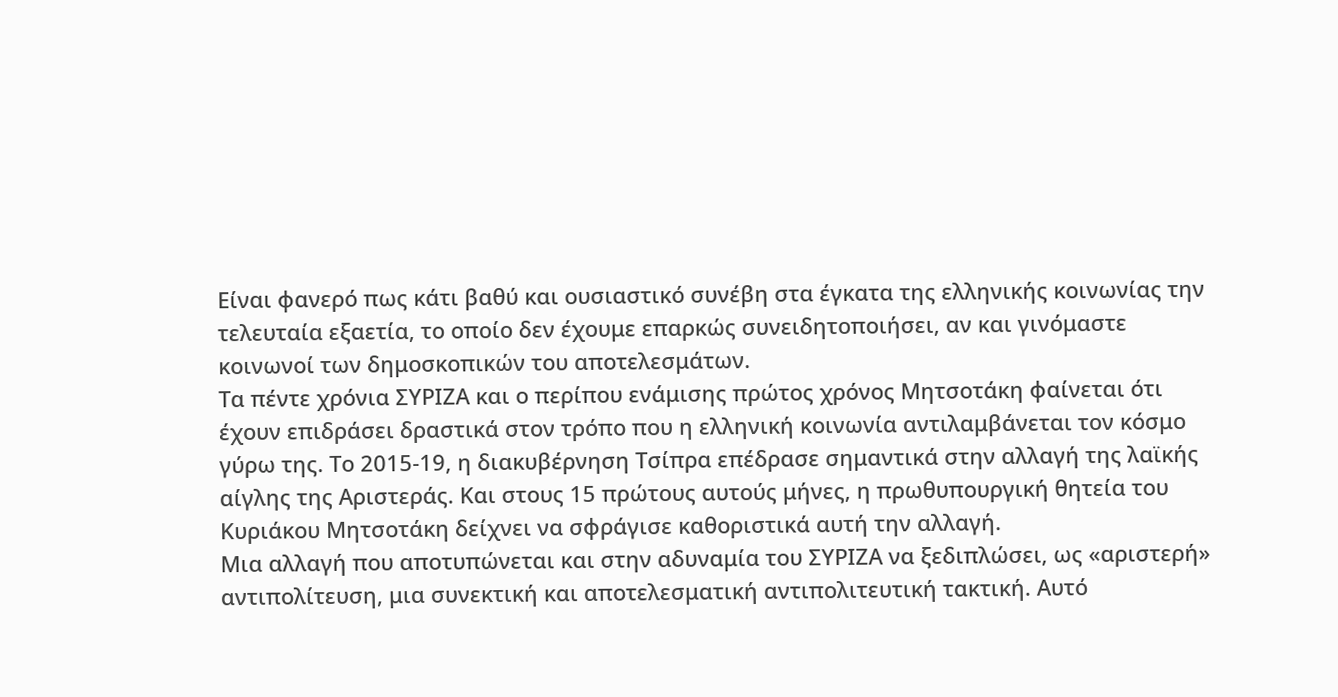Είναι φανερό πως κάτι βαθύ και ουσιαστικό συνέβη στα έγκατα της ελληνικής κοινωνίας την τελευταία εξαετία, το οποίο δεν έχουμε επαρκώς συνειδητοποιήσει, αν και γινόμαστε κοινωνοί των δημοσκοπικών του αποτελεσμάτων.
Τα πέντε χρόνια ΣΥΡΙΖΑ και ο περίπου ενάμισης πρώτος χρόνος Μητσοτάκη φαίνεται ότι έχουν επιδράσει δραστικά στον τρόπο που η ελληνική κοινωνία αντιλαμβάνεται τον κόσμο γύρω της. Το 2015-19, η διακυβέρνηση Τσίπρα επέδρασε σημαντικά στην αλλαγή της λαϊκής αίγλης της Αριστεράς. Και στους 15 πρώτους αυτούς μήνες, η πρωθυπουργική θητεία του Κυριάκου Μητσοτάκη δείχνει να σφράγισε καθοριστικά αυτή την αλλαγή.
Μια αλλαγή που αποτυπώνεται και στην αδυναμία του ΣΥΡΙΖΑ να ξεδιπλώσει, ως «αριστερή» αντιπολίτευση, μια συνεκτική και αποτελεσματική αντιπολιτευτική τακτική. Αυτό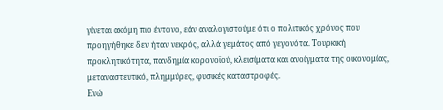γίνεται ακόμη πιο έντονο, εάν αναλογιστούμε ότι ο πολιτικός χρόνος που προηγήθηκε δεν ήταν νεκρός, αλλά γεμάτος από γεγονότα. Τουρκική προκλητικότητα, πανδημία κορονοϊού, κλεισίματα και ανοίγματα της οικονομίας, μεταναστευτικό, πλημμύρες, φυσικές καταστροφές.
Ενώ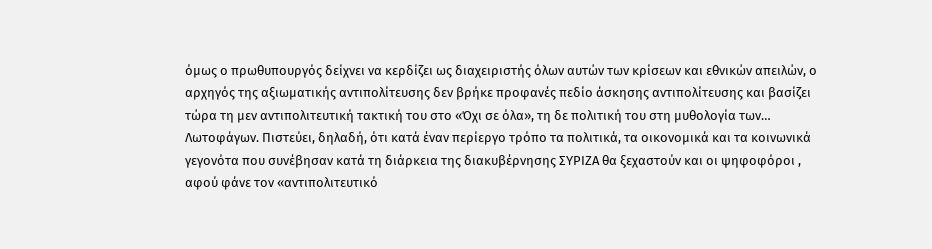όμως ο πρωθυπουργός δείχνει να κερδίζει ως διαχειριστής όλων αυτών των κρίσεων και εθνικών απειλών, ο αρχηγός της αξιωματικής αντιπολίτευσης δεν βρήκε προφανές πεδίο άσκησης αντιπολίτευσης και βασίζει τώρα τη μεν αντιπολιτευτική τακτική του στο «Όχι σε όλα», τη δε πολιτική του στη μυθολογία των… Λωτοφάγων. Πιστεύει, δηλαδή, ότι κατά έναν περίεργο τρόπο τα πολιτικά, τα οικονομικά και τα κοινωνικά γεγονότα που συνέβησαν κατά τη διάρκεια της διακυβέρνησης ΣΥΡΙΖΑ θα ξεχαστούν και οι ψηφοφόροι , αφού φάνε τον «αντιπολιτευτικό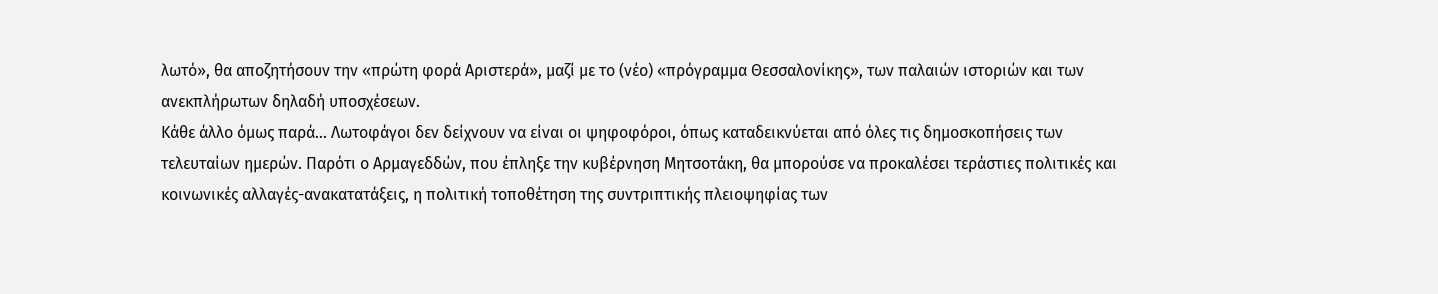λωτό», θα αποζητήσουν την «πρώτη φορά Αριστερά», μαζί με το (νέο) «πρόγραμμα Θεσσαλονίκης», των παλαιών ιστοριών και των ανεκπλήρωτων δηλαδή υποσχέσεων.
Κάθε άλλο όμως παρά… Λωτοφάγοι δεν δείχνουν να είναι οι ψηφοφόροι, όπως καταδεικνύεται από όλες τις δημοσκοπήσεις των τελευταίων ημερών. Παρότι ο Αρμαγεδδών, που έπληξε την κυβέρνηση Μητσοτάκη, θα μπορούσε να προκαλέσει τεράστιες πολιτικές και κοινωνικές αλλαγές-ανακατατάξεις, η πολιτική τοποθέτηση της συντριπτικής πλειοψηφίας των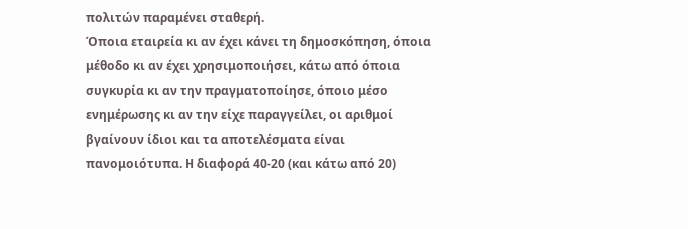πολιτών παραμένει σταθερή.
Όποια εταιρεία κι αν έχει κάνει τη δημοσκόπηση, όποια μέθοδο κι αν έχει χρησιμοποιήσει, κάτω από όποια συγκυρία κι αν την πραγματοποίησε, όποιο μέσο ενημέρωσης κι αν την είχε παραγγείλει, οι αριθμοί βγαίνουν ίδιοι και τα αποτελέσματα είναι πανομοιότυπα. Η διαφορά 40-20 (και κάτω από 20)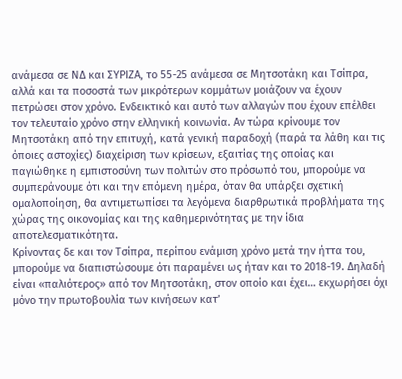ανάμεσα σε ΝΔ και ΣΥΡΙΖΑ, το 55-25 ανάμεσα σε Μητσοτάκη και Τσίπρα, αλλά και τα ποσοστά των μικρότερων κομμάτων μοιάζουν να έχουν πετρώσει στον χρόνο. Ενδεικτικό και αυτό των αλλαγών που έχουν επέλθει τον τελευταίο χρόνο στην ελληνική κοινωνία. Αν τώρα κρίνουμε τον Μητσοτάκη από την επιτυχή, κατά γενική παραδοχή (παρά τα λάθη και τις όποιες αστοχίες) διαχείριση των κρίσεων, εξαιτίας της οποίας και παγιώθηκε η εμπιστοσύνη των πολιτών στο πρόσωπό του, μπορούμε να συμπεράνουμε ότι και την επόμενη ημέρα, όταν θα υπάρξει σχετική ομαλοποίηση, θα αντιμετωπίσει τα λεγόμενα διαρθρωτικά προβλήματα της χώρας της οικονομίας και της καθημερινότητας με την ίδια αποτελεσματικότητα.
Κρίνοντας δε και τον Τσίπρα, περίπου ενάμιση χρόνο μετά την ήττα του, μπορούμε να διαπιστώσουμε ότι παραμένει ως ήταν και το 2018-19. Δηλαδή είναι «παλιότερος» από τον Μητσοτάκη, στον οποίο και έχει… εκχωρήσει όχι μόνο την πρωτοβουλία των κινήσεων κατ’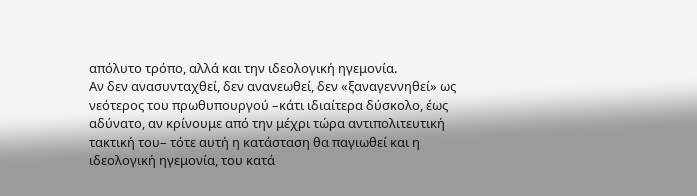απόλυτο τρόπο, αλλά και την ιδεολογική ηγεμονία.
Αν δεν ανασυνταχθεί, δεν ανανεωθεί, δεν «ξαναγεννηθεί» ως νεότερος του πρωθυπουργού –κάτι ιδιαίτερα δύσκολο, έως αδύνατο, αν κρίνουμε από την μέχρι τώρα αντιπολιτευτική τακτική του– τότε αυτή η κατάσταση θα παγιωθεί και η ιδεολογική ηγεμονία, του κατά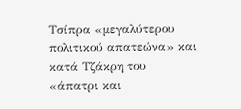Τσίπρα «μεγαλύτερου πολιτικού απατεώνα» και κατά Τζάκρη του «άπατρι και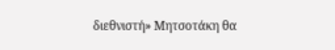διεθνιστή» Μητσοτάκη θα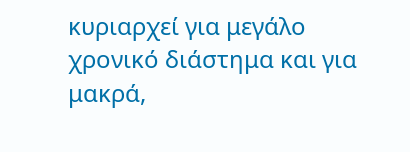κυριαρχεί για μεγάλο χρονικό διάστημα και για μακρά,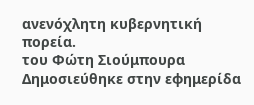ανενόχλητη κυβερνητική πορεία.
του Φώτη Σιούμπουρα
Δημοσιεύθηκε στην εφημερίδα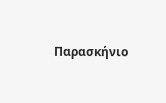Παρασκήνιο